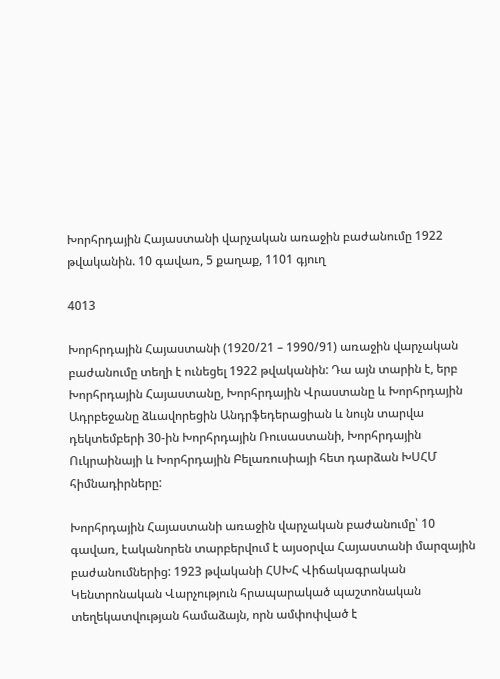Խորհրդային Հայաստանի վարչական առաջին բաժանումը 1922 թվականին. 10 գավառ, 5 քաղաք, 1101 գյուղ

4013

Խորհրդային Հայաստանի (1920/21 – 1990/91) առաջին վարչական բաժանումը տեղի է ունեցել 1922 թվականին: Դա այն տարին է, երբ Խորհրդային Հայաստանը, Խորհրդային Վրաստանը և Խորհրդային Ադրբեջանը ձևավորեցին Անդրֆեդերացիան և նույն տարվա դեկտեմբերի 30-ին Խորհրդային Ռուսաստանի, Խորհրդային Ուկրաինայի և Խորհրդային Բելառուսիայի հետ դարձան ԽՍՀՄ հիմնադիրները:

Խորհրդային Հայաստանի առաջին վարչական բաժանումը՝ 10 գավառ, էականորեն տարբերվում է այսօրվա Հայաստանի մարզային բաժանումներից: 1923 թվականի ՀՍԽՀ Վիճակագրական Կենտրոնական Վարչություն հրապարակած պաշտոնական տեղեկատվության համաձայն, որն ամփոփված է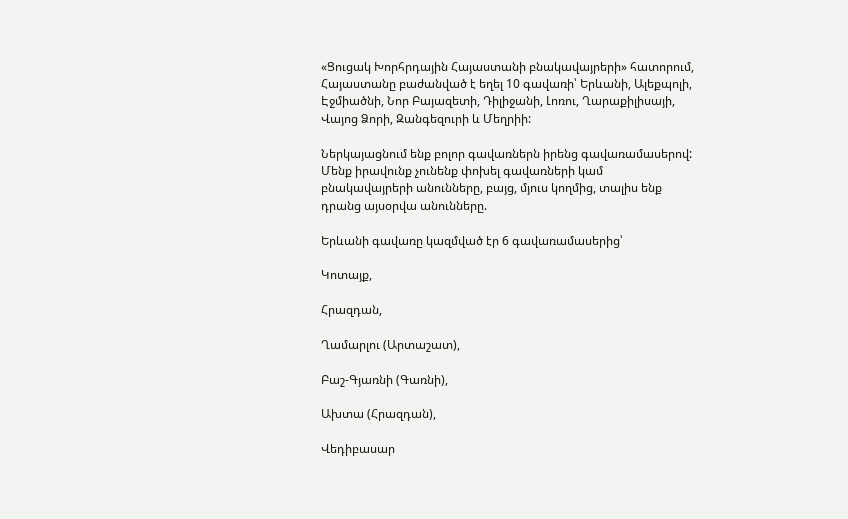«Ցուցակ Խորհրդային Հայաստանի բնակավայրերի» հատորում, Հայաստանը բաժանված է եղել 10 գավառի՝ Երևանի, Ալեքպոլի, Էջմիածնի, Նոր Բայազետի, Դիլիջանի, Լոռու, Ղարաքիլիսայի, Վայոց Ձորի, Զանգեզուրի և Մեղրիի:

Ներկայացնում ենք բոլոր գավառներն իրենց գավառամասերով: Մենք իրավունք չունենք փոխել գավառների կամ բնակավայրերի անունները, բայց, մյուս կողմից, տալիս ենք դրանց այսօրվա անունները.

Երևանի գավառը կազմված էր 6 գավառամասերից՝

Կոտայք,

Հրազդան,

Ղամարլու (Արտաշատ),

Բաշ-Գյառնի (Գառնի),

Ախտա (Հրազդան),

Վեդիբասար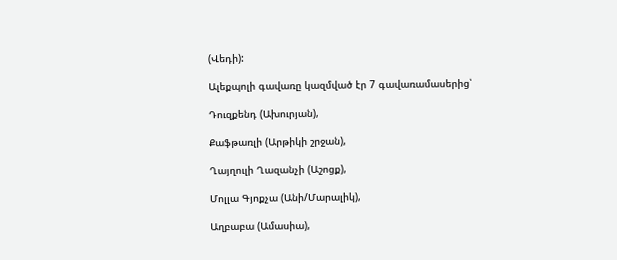(Վեդի):

Ալեքպոլի գավառը կազմված էր 7 գավառամասերից՝

Դուզքենդ (Ախուրյան),

Քաֆթառլի (Արթիկի շրջան),

Ղայղուլի Ղազանչի (Աշոցք),

Մոլլա Գյոքչա (Անի/Մարալիկ),

Աղբաբա (Ամասիա),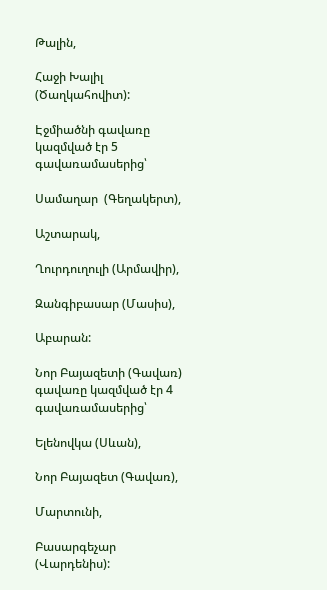Թալին,

Հաջի Խալիլ (Ծաղկահովիտ):

Էջմիածնի գավառը կազմված էր 5 գավառամասերից՝

Սամաղար  (Գեղակերտ),

Աշտարակ,

Ղուրդուղուլի (Արմավիր),

Զանգիբասար (Մասիս),

Աբարան:

Նոր Բայազետի (Գավառ) գավառը կազմված էր 4 գավառամասերից՝

Ելենովկա (Սևան),

Նոր Բայազետ (Գավառ),

Մարտունի,

Բասարգեչար (Վարդենիս):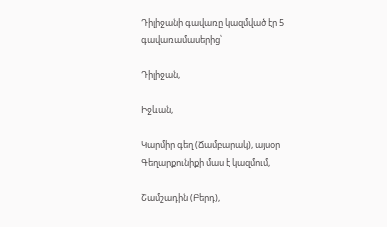Դիլիջանի գավառը կազմված էր 5 գավառամասերից՝

Դիլիջան,

Իջևան,

Կարմիր գեղ (Ճամբարակ), այսօր Գեղարքունիքի մաս է կազմում,

Շամշադին (Բերդ),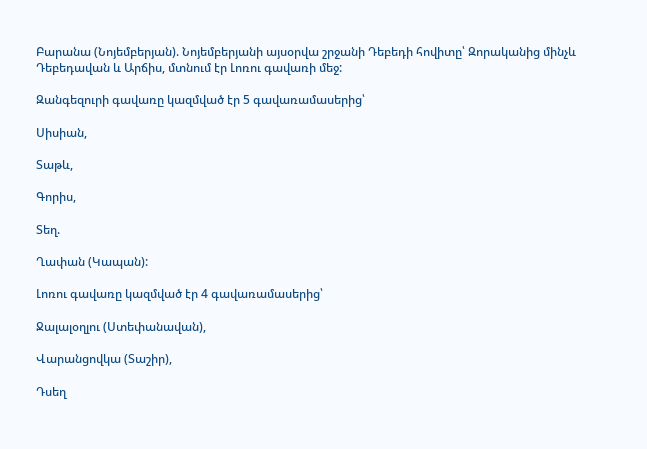Բարանա (Նոյեմբերյան). Նոյեմբերյանի այսօրվա շրջանի Դեբեդի հովիտը՝ Զորականից մինչև Դեբեդավան և Արճիս, մտնում էր Լոռու գավառի մեջ:

Զանգեզուրի գավառը կազմված էր 5 գավառամասերից՝

Սիսիան,

Տաթև,

Գորիս,

Տեղ.

Ղափան (Կապան):

Լոռու գավառը կազմված էր 4 գավառամասերից՝

Ջալալօղլու (Ստեփանավան),

Վարանցովկա (Տաշիր),

Դսեղ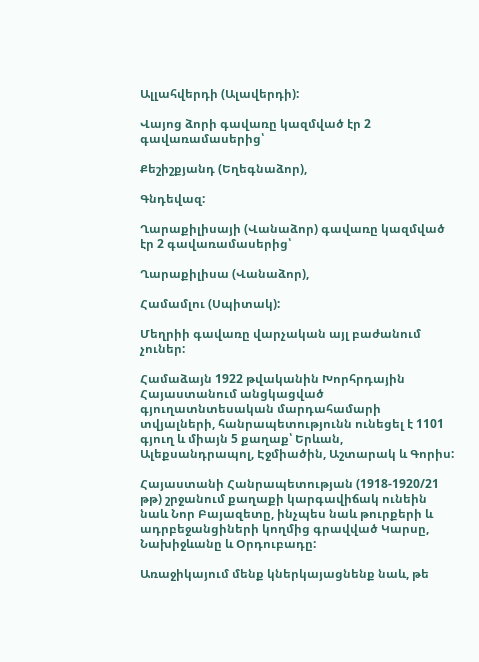Ալլահվերդի (Ալավերդի):

Վայոց ձորի գավառը կազմված էր 2 գավառամասերից՝

Քեշիշքյանդ (Եղեգնաձոր),

Գնդեվազ:

Ղարաքիլիսայի (Վանաձոր) գավառը կազմված էր 2 գավառամասերից՝

Ղարաքիլիսա (Վանաձոր),

Համամլու (Սպիտակ):

Մեղրիի գավառը վարչական այլ բաժանում չուներ:

Համաձայն 1922 թվականին Խորհրդային Հայաստանում անցկացված գյուղատնտեսական մարդահամարի տվյալների, հանրապետությունն ունեցել է 1101 գյուղ և միայն 5 քաղաք՝ Երևան, Ալեքսանդրապոլ, Էջմիածին, Աշտարակ և Գորիս:

Հայաստանի Հանրապետության (1918-1920/21 թթ) շրջանում քաղաքի կարգավիճակ ունեին նաև Նոր Բայազետը, ինչպես նաև թուրքերի և ադրբեջանցիների կողմից գրավված Կարսը, Նախիջևանը և Օրդուբադը:

Առաջիկայում մենք կներկայացնենք նաև, թե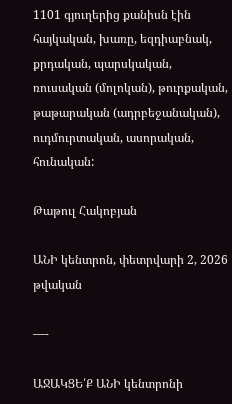1101 գյուղերից քանիսն էին հայկական, խառը, եզդիաբնակ, քրդական, պարսկական, ռուսական (մոլոկան), թուրքական, թաթարական (ադրբեջանական), ուդմուրտական, ասորական, հունական:

Թաթուլ Հակոբյան

ԱՆԻ կենտրոն, փետրվարի 2, 2026 թվական

—-

ԱՋԱԿՑԵ՛Ք ԱՆԻ կենտրոնի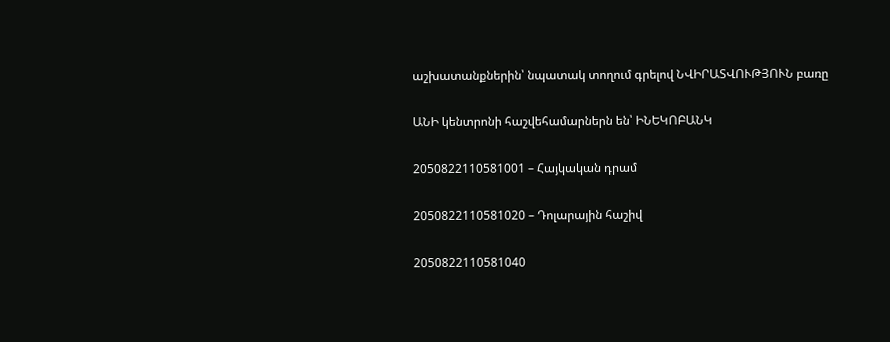աշխատանքներին՝ նպատակ տողում գրելով ՆՎԻՐԱՏՎՈՒԹՅՈՒՆ բառը

ԱՆԻ կենտրոնի հաշվեհամարներն են՝ ԻՆԵԿՈԲԱՆԿ

2050822110581001 – Հայկական դրամ

2050822110581020 – Դոլարային հաշիվ

2050822110581040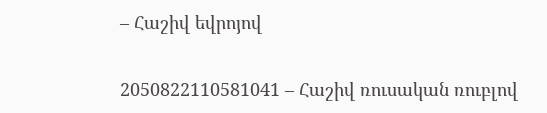– Հաշիվ եվրոյով

2050822110581041 – Հաշիվ ռուսական ռուբլով